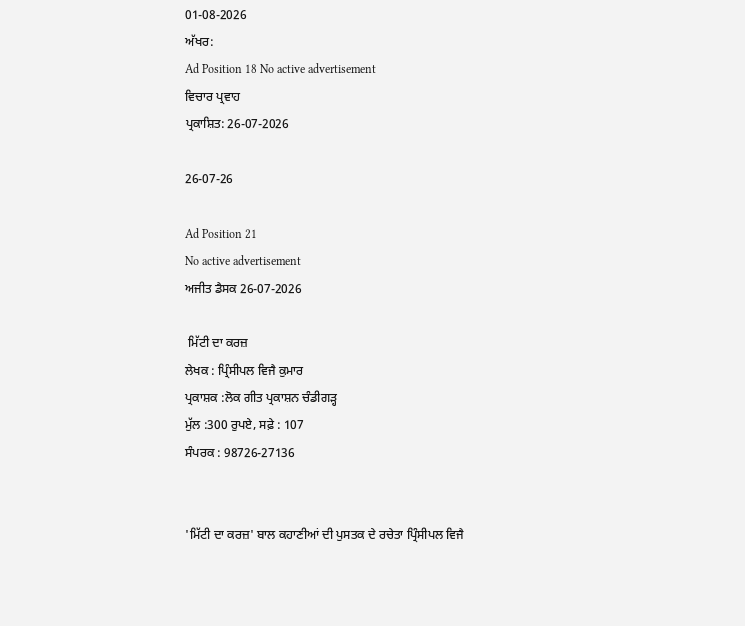01-08-2026
ਅੱਖਰ:
Ad Position 18 No active advertisement
ਵਿਚਾਰ ਪ੍ਰਵਾਹ
ਪ੍ਰਕਾਸ਼ਿਤ: 26-07-2026

26-07-26

Ad Position 21
No active advertisement
ਅਜੀਤ ਡੈਸਕ 26-07-2026

 ਮਿੱਟੀ ਦਾ ਕਰਜ਼
ਲੇਖਕ : ਪ੍ਰਿੰਸੀਪਲ ਵਿਜੈ ਕੁਮਾਰ
ਪ੍ਰਕਾਸ਼ਕ :ਲੋਕ ਗੀਤ ਪ੍ਰਕਾਸ਼ਨ ਚੰਡੀਗੜ੍ਹ
ਮੁੱਲ :300 ਰੁਪਏ, ਸਫ਼ੇ : 107
ਸੰਪਰਕ : 98726-27136


'ਮਿੱਟੀ ਦਾ ਕਰਜ਼' ਬਾਲ ਕਹਾਣੀਆਂ ਦੀ ਪੁਸਤਕ ਦੇ ਰਚੇਤਾ ਪ੍ਰਿੰਸੀਪਲ ਵਿਜੈ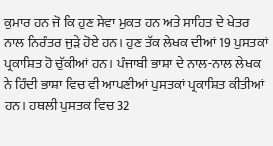ਕੁਮਾਰ ਹਨ ਜੋ ਕਿ ਹੁਣ ਸੇਵਾ ਮੁਕਤ ਹਨ ਅਤੇ ਸਾਹਿਤ ਦੇ ਖੇਤਰ ਨਾਲ ਨਿਰੰਤਰ ਜੁੜੇ ਹੋਏ ਹਨ। ਹੁਣ ਤੱਕ ਲੇਖਕ ਦੀਆਂ 19 ਪੁਸਤਕਾਂ ਪ੍ਰਕਾਸ਼ਿਤ ਹੋ ਚੁੱਕੀਆਂ ਹਨ। ਪੰਜਾਬੀ ਭਾਸ਼ਾ ਦੇ ਨਾਲ-ਨਾਲ ਲੇਖਕ ਨੇ ਹਿੰਦੀ ਭਾਸ਼ਾ ਵਿਚ ਵੀ ਆਪਣੀਆਂ ਪੁਸਤਕਾਂ ਪ੍ਰਕਾਸ਼ਿਤ ਕੀਤੀਆਂ ਹਨ। ਹਥਲੀ ਪੁਸਤਕ ਵਿਚ 32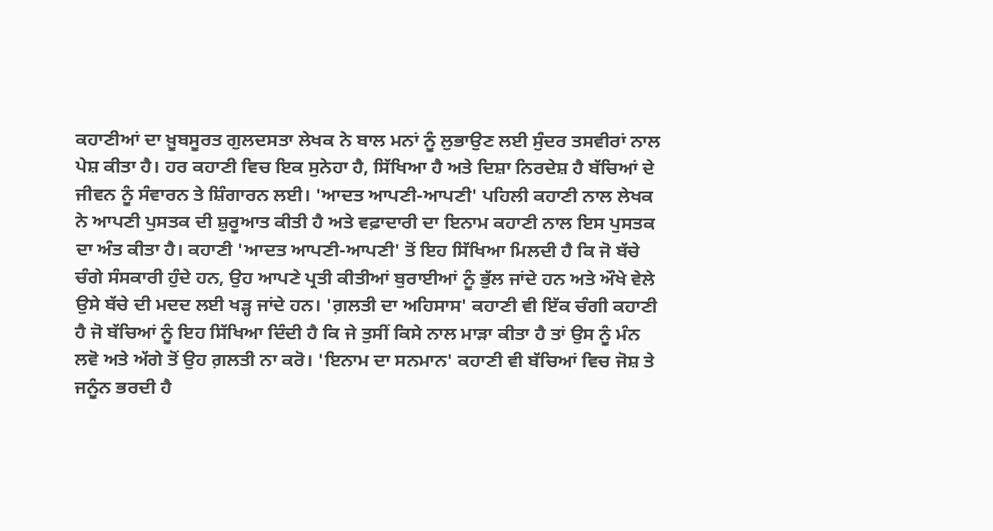ਕਹਾਣੀਆਂ ਦਾ ਖ਼ੂਬਸੂਰਤ ਗੁਲਦਸਤਾ ਲੇਖਕ ਨੇ ਬਾਲ ਮਨਾਂ ਨੂੰ ਲੁਭਾਉਣ ਲਈ ਸੁੰਦਰ ਤਸਵੀਰਾਂ ਨਾਲ ਪੇਸ਼ ਕੀਤਾ ਹੈ। ਹਰ ਕਹਾਣੀ ਵਿਚ ਇਕ ਸੁਨੇਹਾ ਹੈ, ਸਿੱਖਿਆ ਹੈ ਅਤੇ ਦਿਸ਼ਾ ਨਿਰਦੇਸ਼ ਹੈ ਬੱਚਿਆਂ ਦੇ ਜੀਵਨ ਨੂੰ ਸੰਵਾਰਨ ਤੇ ਸ਼ਿੰਗਾਰਨ ਲਈ। 'ਆਦਤ ਆਪਣੀ-ਆਪਣੀ' ਪਹਿਲੀ ਕਹਾਣੀ ਨਾਲ ਲੇਖਕ ਨੇ ਆਪਣੀ ਪੁਸਤਕ ਦੀ ਸ਼ੁਰੂਆਤ ਕੀਤੀ ਹੈ ਅਤੇ ਵਫ਼ਾਦਾਰੀ ਦਾ ਇਨਾਮ ਕਹਾਣੀ ਨਾਲ ਇਸ ਪੁਸਤਕ ਦਾ ਅੰਤ ਕੀਤਾ ਹੈ। ਕਹਾਣੀ 'ਆਦਤ ਆਪਣੀ-ਆਪਣੀ' ਤੋਂ ਇਹ ਸਿੱਖਿਆ ਮਿਲਦੀ ਹੈ ਕਿ ਜੋ ਬੱਚੇ ਚੰਗੇ ਸੰਸਕਾਰੀ ਹੁੰਦੇ ਹਨ, ਉਹ ਆਪਣੇ ਪ੍ਰਤੀ ਕੀਤੀਆਂ ਬੁਰਾਈਆਂ ਨੂੰ ਭੁੱਲ ਜਾਂਦੇ ਹਨ ਅਤੇ ਔਖੇ ਵੇਲੇ ਉਸੇ ਬੱਚੇ ਦੀ ਮਦਦ ਲਈ ਖੜ੍ਹ ਜਾਂਦੇ ਹਨ। 'ਗ਼ਲਤੀ ਦਾ ਅਹਿਸਾਸ' ਕਹਾਣੀ ਵੀ ਇੱਕ ਚੰਗੀ ਕਹਾਣੀ ਹੈ ਜੋ ਬੱਚਿਆਂ ਨੂੰ ਇਹ ਸਿੱਖਿਆ ਦਿੰਦੀ ਹੈ ਕਿ ਜੇ ਤੁਸੀਂ ਕਿਸੇ ਨਾਲ ਮਾੜਾ ਕੀਤਾ ਹੈ ਤਾਂ ਉਸ ਨੂੰ ਮੰਨ ਲਵੋ ਅਤੇ ਅੱਗੇ ਤੋਂ ਉਹ ਗ਼ਲਤੀ ਨਾ ਕਰੋ। 'ਇਨਾਮ ਦਾ ਸਨਮਾਨ' ਕਹਾਣੀ ਵੀ ਬੱਚਿਆਂ ਵਿਚ ਜੋਸ਼ ਤੇ ਜਨੂੰਨ ਭਰਦੀ ਹੈ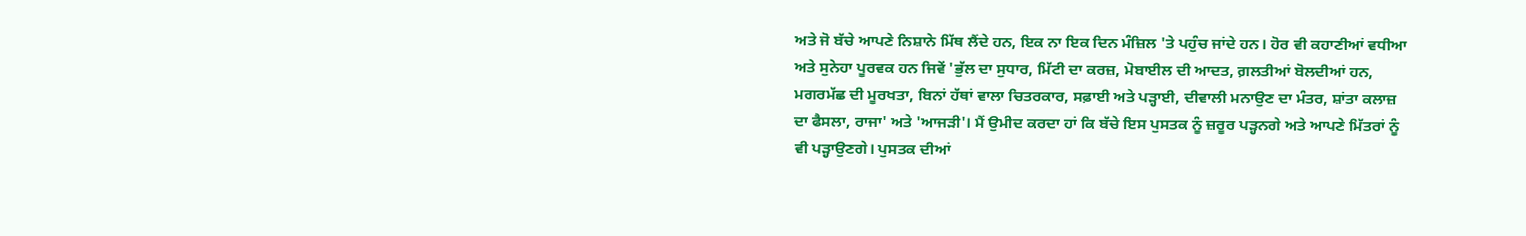ਅਤੇ ਜੋ ਬੱਚੇ ਆਪਣੇ ਨਿਸ਼ਾਨੇ ਮਿੱਥ ਲੈਂਦੇ ਹਨ, ਇਕ ਨਾ ਇਕ ਦਿਨ ਮੰਜ਼ਿਲ 'ਤੇ ਪਹੁੰਚ ਜਾਂਦੇ ਹਨ। ਹੋਰ ਵੀ ਕਹਾਣੀਆਂ ਵਧੀਆ ਅਤੇ ਸੁਨੇਹਾ ਪੂਰਵਕ ਹਨ ਜਿਵੇਂ 'ਭੁੱਲ ਦਾ ਸੁਧਾਰ, ਮਿੱਟੀ ਦਾ ਕਰਜ਼, ਮੋਬਾਈਲ ਦੀ ਆਦਤ, ਗ਼ਲਤੀਆਂ ਬੋਲਦੀਆਂ ਹਨ, ਮਗਰਮੱਛ ਦੀ ਮੂਰਖਤਾ, ਬਿਨਾਂ ਹੱਥਾਂ ਵਾਲਾ ਚਿਤਰਕਾਰ, ਸਫ਼ਾਈ ਅਤੇ ਪੜ੍ਹਾਈ, ਦੀਵਾਲੀ ਮਨਾਉਣ ਦਾ ਮੰਤਰ, ਸ਼ਾਂਤਾ ਕਲਾਜ਼ ਦਾ ਫੈਸਲਾ, ਰਾਜਾ' ਅਤੇ 'ਆਜੜੀ'। ਮੈਂ ਉਮੀਦ ਕਰਦਾ ਹਾਂ ਕਿ ਬੱਚੇ ਇਸ ਪੁਸਤਕ ਨੂੰ ਜ਼ਰੂਰ ਪੜ੍ਹਨਗੇ ਅਤੇ ਆਪਣੇ ਮਿੱਤਰਾਂ ਨੂੰ ਵੀ ਪੜ੍ਹਾਉਣਗੇ। ਪੁਸਤਕ ਦੀਆਂ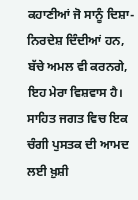ਕਹਾਣੀਆਂ ਜੋ ਸਾਨੂੰ ਦਿਸ਼ਾ-ਨਿਰਦੇਸ਼ ਦਿੰਦੀਆਂ ਹਨ, ਬੱਚੇ ਅਮਲ ਵੀ ਕਰਨਗੇ, ਇਹ ਮੇਰਾ ਵਿਸ਼ਵਾਸ ਹੈ। ਸਾਹਿਤ ਜਗਤ ਵਿਚ ਇਕ ਚੰਗੀ ਪੁਸਤਕ ਦੀ ਆਮਦ ਲਈ ਖ਼ੁਸ਼ੀ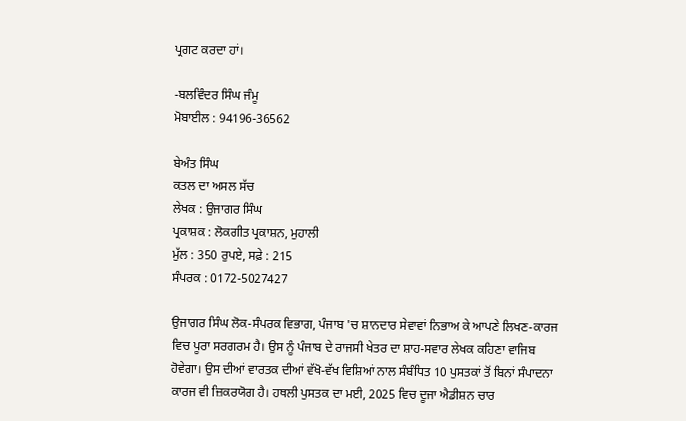ਪ੍ਰਗਟ ਕਰਦਾ ਹਾਂ।

-ਬਲਵਿੰਦਰ ਸਿੰਘ ਜੰਮੂ
ਮੋਬਾਈਲ : 94196-36562

ਬੇਅੰਤ ਸਿੰਘ
ਕਤਲ ਦਾ ਅਸਲ ਸੱਚ
ਲੇਖਕ : ਉਜਾਗਰ ਸਿੰਘ
ਪ੍ਰਕਾਸ਼ਕ : ਲੋਕਗੀਤ ਪ੍ਰਕਾਸ਼ਨ, ਮੁਹਾਲੀ
ਮੁੱਲ : 350 ਰੁਪਏ, ਸਫ਼ੇ : 215
ਸੰਪਰਕ : 0172-5027427

ਉਜਾਗਰ ਸਿੰਘ ਲੋਕ-ਸੰਪਰਕ ਵਿਭਾਗ, ਪੰਜਾਬ 'ਚ ਸ਼ਾਨਦਾਰ ਸੇਵਾਵਾਂ ਨਿਭਾਅ ਕੇ ਆਪਣੇ ਲਿਖਣ-ਕਾਰਜ ਵਿਚ ਪੂਰਾ ਸਰਗਰਮ ਹੈ। ਉਸ ਨੂੰ ਪੰਜਾਬ ਦੇ ਰਾਜਸੀ ਖੇਤਰ ਦਾ ਸ਼ਾਹ-ਸਵਾਰ ਲੇਖਕ ਕਹਿਣਾ ਵਾਜਿਬ ਹੋਵੇਗਾ। ਉਸ ਦੀਆਂ ਵਾਰਤਕ ਦੀਆਂ ਵੱਖੋ-ਵੱਖ ਵਿਸ਼ਿਆਂ ਨਾਲ ਸੰਬੰਧਿਤ 10 ਪੁਸਤਕਾਂ ਤੋਂ ਬਿਨਾਂ ਸੰਪਾਦਨਾ ਕਾਰਜ ਵੀ ਜ਼ਿਕਰਯੋਗ ਹੈ। ਹਥਲੀ ਪੁਸਤਕ ਦਾ ਮਈ, 2025 ਵਿਚ ਦੂਜਾ ਐਡੀਸ਼ਨ ਚਾਰ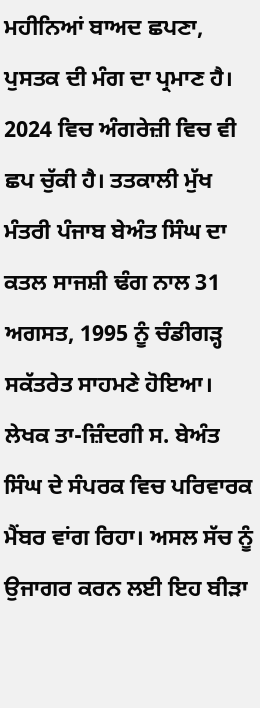ਮਹੀਨਿਆਂ ਬਾਅਦ ਛਪਣਾ, ਪੁਸਤਕ ਦੀ ਮੰਗ ਦਾ ਪ੍ਰਮਾਣ ਹੈ। 2024 ਵਿਚ ਅੰਗਰੇਜ਼ੀ ਵਿਚ ਵੀ ਛਪ ਚੁੱਕੀ ਹੈ। ਤਤਕਾਲੀ ਮੁੱਖ ਮੰਤਰੀ ਪੰਜਾਬ ਬੇਅੰਤ ਸਿੰਘ ਦਾ ਕਤਲ ਸਾਜਸ਼ੀ ਢੰਗ ਨਾਲ 31 ਅਗਸਤ, 1995 ਨੂੰ ਚੰਡੀਗੜ੍ਹ ਸਕੱਤਰੇਤ ਸਾਹਮਣੇ ਹੋਇਆ। ਲੇਖਕ ਤਾ-ਜ਼ਿੰਦਗੀ ਸ. ਬੇਅੰਤ ਸਿੰਘ ਦੇ ਸੰਪਰਕ ਵਿਚ ਪਰਿਵਾਰਕ ਮੈਂਬਰ ਵਾਂਗ ਰਿਹਾ। ਅਸਲ ਸੱਚ ਨੂੰ ਉਜਾਗਰ ਕਰਨ ਲਈ ਇਹ ਬੀੜਾ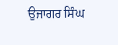ਉਜਾਗਰ ਸਿੰਘ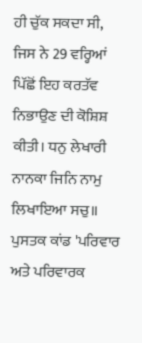ਹੀ ਚੁੱਕ ਸਕਦਾ ਸੀ, ਜਿਸ ਨੇ 29 ਵਰ੍ਹਿਆਂ ਪਿੱਛੋਂ ਇਹ ਕਰਤੱਵ ਨਿਭਾਉਣ ਦੀ ਕੋਸ਼ਿਸ਼ ਕੀਤੀ। ਧਨੁ ਲੇਖਾਰੀ ਨਾਨਕਾ ਜਿਨਿ ਨਾਮੁ ਲਿਖਾਇਆ ਸਚੁ॥ ਪੁਸਤਕ ਕਾਂਡ 'ਪਰਿਵਾਰ ਅਤੇ ਪਰਿਵਾਰਕ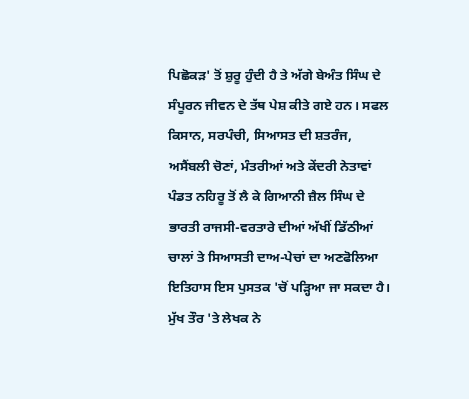ਪਿਛੋਕੜ' ਤੋਂ ਸ਼ੁਰੂ ਹੁੰਦੀ ਹੈ ਤੇ ਅੱਗੇ ਬੇਅੰਤ ਸਿੰਘ ਦੇ ਸੰਪੂਰਨ ਜੀਵਨ ਦੇ ਤੱਥ ਪੇਸ਼ ਕੀਤੇ ਗਏ ਹਨ। ਸਫਲ ਕਿਸਾਨ, ਸਰਪੰਚੀ, ਸਿਆਸਤ ਦੀ ਸ਼ਤਰੰਜ, ਅਸੈਂਬਲੀ ਚੋਣਾਂ, ਮੰਤਰੀਆਂ ਅਤੇ ਕੇਂਦਰੀ ਨੇਤਾਵਾਂ ਪੰਡਤ ਨਹਿਰੂ ਤੋਂ ਲੈ ਕੇ ਗਿਆਨੀ ਜ਼ੈਲ ਸਿੰਘ ਦੇ ਭਾਰਤੀ ਰਾਜਸੀ-ਵਰਤਾਰੇ ਦੀਆਂ ਅੱਖੀਂ ਡਿੱਠੀਆਂ ਚਾਲਾਂ ਤੇ ਸਿਆਸਤੀ ਦਾਅ-ਪੇਚਾਂ ਦਾ ਅਣਫੋਲਿਆ ਇਤਿਹਾਸ ਇਸ ਪੁਸਤਕ 'ਚੋਂ ਪੜ੍ਹਿਆ ਜਾ ਸਕਦਾ ਹੈ। ਮੁੱਖ ਤੌਰ 'ਤੇ ਲੇਖਕ ਨੇ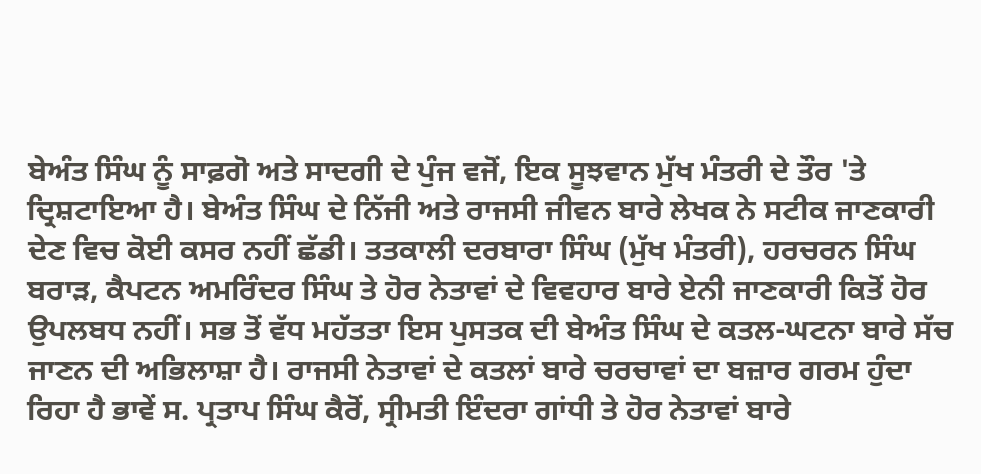ਬੇਅੰਤ ਸਿੰਘ ਨੂੰ ਸਾਫ਼ਗੋ ਅਤੇ ਸਾਦਗੀ ਦੇ ਪੁੰਜ ਵਜੋਂ, ਇਕ ਸੂਝਵਾਨ ਮੁੱਖ ਮੰਤਰੀ ਦੇ ਤੌਰ 'ਤੇ ਦ੍ਰਿਸ਼ਟਾਇਆ ਹੈ। ਬੇਅੰਤ ਸਿੰਘ ਦੇ ਨਿੱਜੀ ਅਤੇ ਰਾਜਸੀ ਜੀਵਨ ਬਾਰੇ ਲੇਖਕ ਨੇ ਸਟੀਕ ਜਾਣਕਾਰੀ ਦੇਣ ਵਿਚ ਕੋਈ ਕਸਰ ਨਹੀਂ ਛੱਡੀ। ਤਤਕਾਲੀ ਦਰਬਾਰਾ ਸਿੰਘ (ਮੁੱਖ ਮੰਤਰੀ), ਹਰਚਰਨ ਸਿੰਘ ਬਰਾੜ, ਕੈਪਟਨ ਅਮਰਿੰਦਰ ਸਿੰਘ ਤੇ ਹੋਰ ਨੇਤਾਵਾਂ ਦੇ ਵਿਵਹਾਰ ਬਾਰੇ ਏਨੀ ਜਾਣਕਾਰੀ ਕਿਤੋਂ ਹੋਰ ਉਪਲਬਧ ਨਹੀਂ। ਸਭ ਤੋਂ ਵੱਧ ਮਹੱਤਤਾ ਇਸ ਪੁਸਤਕ ਦੀ ਬੇਅੰਤ ਸਿੰਘ ਦੇ ਕਤਲ-ਘਟਨਾ ਬਾਰੇ ਸੱਚ ਜਾਣਨ ਦੀ ਅਭਿਲਾਸ਼ਾ ਹੈ। ਰਾਜਸੀ ਨੇਤਾਵਾਂ ਦੇ ਕਤਲਾਂ ਬਾਰੇ ਚਰਚਾਵਾਂ ਦਾ ਬਜ਼ਾਰ ਗਰਮ ਹੁੰਦਾ ਰਿਹਾ ਹੈ ਭਾਵੇਂ ਸ. ਪ੍ਰਤਾਪ ਸਿੰਘ ਕੈਰੋਂ, ਸ੍ਰੀਮਤੀ ਇੰਦਰਾ ਗਾਂਧੀ ਤੇ ਹੋਰ ਨੇਤਾਵਾਂ ਬਾਰੇ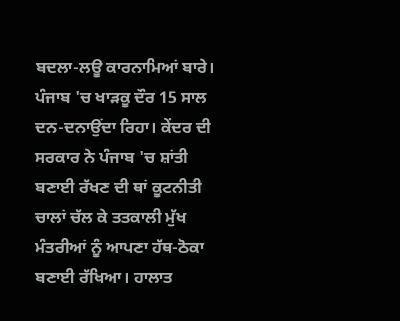ਬਦਲਾ-ਲਊ ਕਾਰਨਾਮਿਆਂ ਬਾਰੇ। ਪੰਜਾਬ 'ਚ ਖਾੜਕੂ ਦੌਰ 15 ਸਾਲ ਦਨ-ਦਨਾਉਂਦਾ ਰਿਹਾ। ਕੇਂਦਰ ਦੀ ਸਰਕਾਰ ਨੇ ਪੰਜਾਬ 'ਚ ਸ਼ਾਂਤੀ ਬਣਾਈ ਰੱਖਣ ਦੀ ਥਾਂ ਕੂਟਨੀਤੀ ਚਾਲਾਂ ਚੱਲ ਕੇ ਤਤਕਾਲੀ ਮੁੱਖ ਮੰਤਰੀਆਂ ਨੂੰ ਆਪਣਾ ਹੱਥ-ਠੋਕਾ ਬਣਾਈ ਰੱਖਿਆ। ਹਾਲਾਤ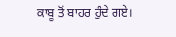ਕਾਬੂ ਤੋਂ ਬਾਹਰ ਹੁੰਦੇ ਗਏ।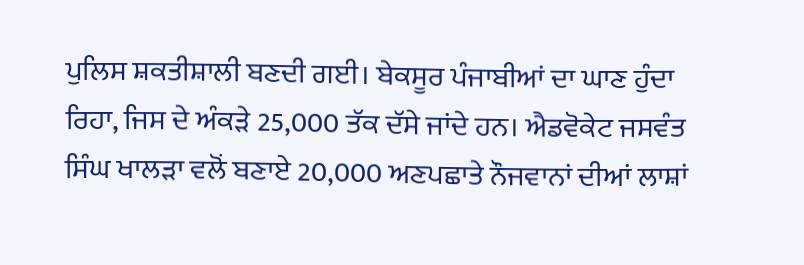ਪੁਲਿਸ ਸ਼ਕਤੀਸ਼ਾਲੀ ਬਣਦੀ ਗਈ। ਬੇਕਸੂਰ ਪੰਜਾਬੀਆਂ ਦਾ ਘਾਣ ਹੁੰਦਾ ਰਿਹਾ, ਜਿਸ ਦੇ ਅੰਕੜੇ 25,000 ਤੱਕ ਦੱਸੇ ਜਾਂਦੇ ਹਨ। ਐਡਵੋਕੇਟ ਜਸਵੰਤ ਸਿੰਘ ਖਾਲੜਾ ਵਲੋਂ ਬਣਾਏ 20,000 ਅਣਪਛਾਤੇ ਨੌਜਵਾਨਾਂ ਦੀਆਂ ਲਾਸ਼ਾਂ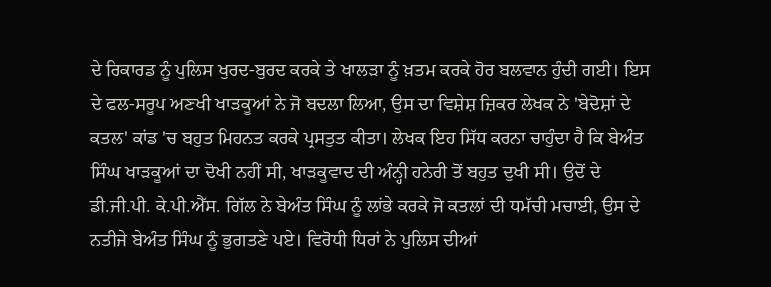ਦੇ ਰਿਕਾਰਡ ਨੂੰ ਪੁਲਿਸ ਖੁਰਦ-ਬੁਰਦ ਕਰਕੇ ਤੇ ਖਾਲੜਾ ਨੂੰ ਖ਼ਤਮ ਕਰਕੇ ਹੋਰ ਬਲਵਾਨ ਹੁੰਦੀ ਗਈ। ਇਸ ਦੇ ਫਲ-ਸਰੂਪ ਅਣਖੀ ਖਾੜਕੂਆਂ ਨੇ ਜੋ ਬਦਲਾ ਲਿਆ, ਉਸ ਦਾ ਵਿਸ਼ੇਸ਼ ਜ਼ਿਕਰ ਲੇਖਕ ਨੇ 'ਬੇਦੋਸ਼ਾਂ ਦੇ ਕਤਲ' ਕਾਂਡ 'ਚ ਬਹੁਤ ਮਿਹਨਤ ਕਰਕੇ ਪ੍ਰਸਤੁਤ ਕੀਤਾ। ਲੇਖਕ ਇਹ ਸਿੱਧ ਕਰਨਾ ਚਾਹੁੰਦਾ ਹੈ ਕਿ ਬੇਅੰਤ ਸਿੰਘ ਖਾੜਕੂਆਂ ਦਾ ਦੋਖੀ ਨਹੀਂ ਸੀ, ਖਾੜਕੂਵਾਦ ਦੀ ਅੰਨ੍ਹੀ ਹਨੇਰੀ ਤੋਂ ਬਹੁਤ ਦੁਖੀ ਸੀ। ਉਦੋਂ ਦੇ ਡੀ.ਜੀ.ਪੀ. ਕੇ.ਪੀ.ਐੱਸ. ਗਿੱਲ ਨੇ ਬੇਅੰਤ ਸਿੰਘ ਨੂੰ ਲਾਂਭੇ ਕਰਕੇ ਜੋ ਕਤਲਾਂ ਦੀ ਧਮੱਚੀ ਮਚਾਈ, ਉਸ ਦੇ ਨਤੀਜੇ ਬੇਅੰਤ ਸਿੰਘ ਨੂੰ ਭੁਗਤਣੇ ਪਏ। ਵਿਰੋਧੀ ਧਿਰਾਂ ਨੇ ਪੁਲਿਸ ਦੀਆਂ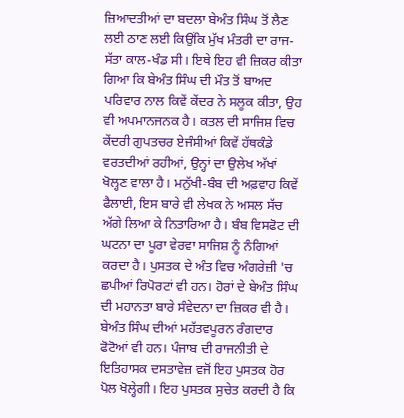ਜ਼ਿਆਦਤੀਆਂ ਦਾ ਬਦਲਾ ਬੇਅੰਤ ਸਿੰਘ ਤੋਂ ਲੈਣ ਲਈ ਠਾਣ ਲਈ ਕਿਉਂਕਿ ਮੁੱਖ ਮੰਤਰੀ ਦਾ ਰਾਜ-ਸੱਤਾ ਕਾਲ-ਖੰਡ ਸੀ। ਇਥੇ ਇਹ ਵੀ ਜ਼ਿਕਰ ਕੀਤਾ ਗਿਆ ਕਿ ਬੇਅੰਤ ਸਿੰਘ ਦੀ ਮੌਤ ਤੋਂ ਬਾਅਦ ਪਰਿਵਾਰ ਨਾਲ ਕਿਵੇਂ ਕੇਂਦਰ ਨੇ ਸਲੂਕ ਕੀਤਾ, ਉਹ ਵੀ ਅਪਮਾਨਜਨਕ ਹੈ। ਕਤਲ ਦੀ ਸਾਜਿਸ਼ ਵਿਚ ਕੇਂਦਰੀ ਗੁਪਤਚਰ ਏਜੰਸੀਆਂ ਕਿਵੇਂ ਹੱਥਕੰਡੇ ਵਰਤਦੀਆਂ ਰਹੀਆਂ, ਉਨ੍ਹਾਂ ਦਾ ਉਲੇਖ ਅੱਖਾਂ ਖੋਲ੍ਹਣ ਵਾਲਾ ਹੈ। ਮਨੁੱਖੀ-ਬੰਬ ਦੀ ਅਫ਼ਵਾਹ ਕਿਵੇਂ ਫੈਲਾਈ, ਇਸ ਬਾਰੇ ਵੀ ਲੇਖਕ ਨੇ ਅਸਲ ਸੱਚ ਅੱਗੇ ਲਿਆ ਕੇ ਨਿਤਾਰਿਆ ਹੈ। ਬੰਬ ਵਿਸਫੋਟ ਦੀ ਘਟਨਾ ਦਾ ਪੂਰਾ ਵੇਰਵਾ ਸਾਜਿਸ਼ ਨੂੰ ਨੰਗਿਆਂ ਕਰਦਾ ਹੈ। ਪੁਸਤਕ ਦੇ ਅੰਤ ਵਿਚ ਅੰਗਰੇਜ਼ੀ 'ਚ ਛਪੀਆਂ ਰਿਪੋਰਟਾਂ ਵੀ ਹਨ। ਹੋਰਾਂ ਦੇ ਬੇਅੰਤ ਸਿੰਘ ਦੀ ਮਹਾਨਤਾ ਬਾਰੇ ਸੰਵੇਦਨਾ ਦਾ ਜ਼ਿਕਰ ਵੀ ਹੈ। ਬੇਅੰਤ ਸਿੰਘ ਦੀਆਂ ਮਹੱਤਵਪੂਰਨ ਰੰਗਦਾਰ ਫੋਟੋਆਂ ਵੀ ਹਨ। ਪੰਜਾਬ ਦੀ ਰਾਜਨੀਤੀ ਦੇ ਇਤਿਹਾਸਕ ਦਸਤਾਵੇਜ਼ ਵਜੋਂ ਇਹ ਪੁਸਤਕ ਹੋਰ ਪੋਲ ਖੋਲ੍ਹੇਗੀ। ਇਹ ਪੁਸਤਕ ਸੁਚੇਤ ਕਰਦੀ ਹੈ ਕਿ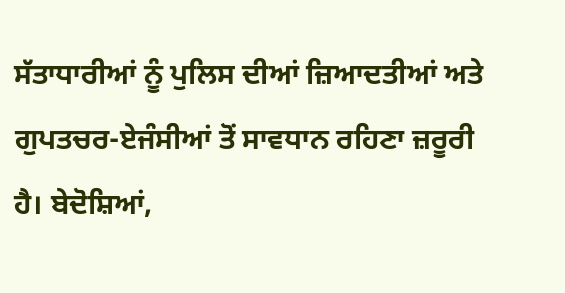ਸੱਤਾਧਾਰੀਆਂ ਨੂੰ ਪੁਲਿਸ ਦੀਆਂ ਜ਼ਿਆਦਤੀਆਂ ਅਤੇ ਗੁਪਤਚਰ-ਏਜੰਸੀਆਂ ਤੋਂ ਸਾਵਧਾਨ ਰਹਿਣਾ ਜ਼ਰੂਰੀ ਹੈ। ਬੇਦੋਸ਼ਿਆਂ,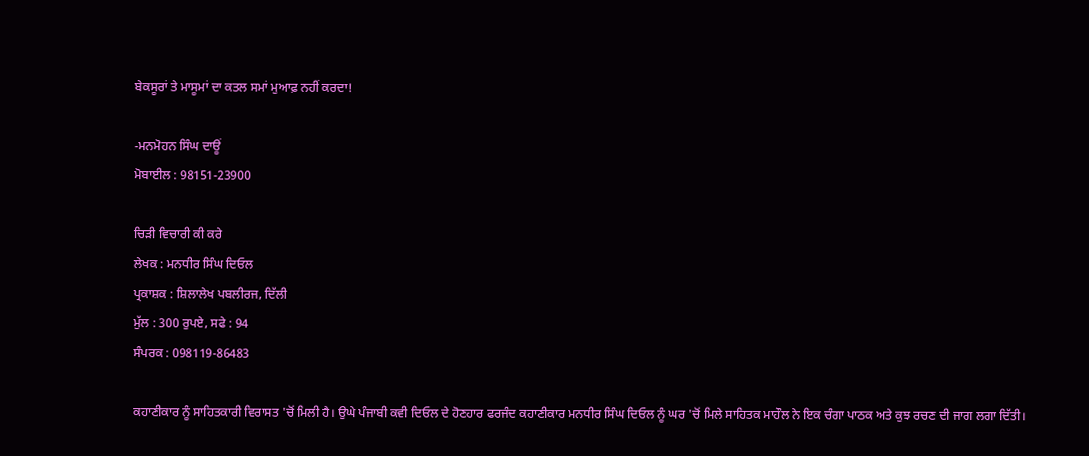ਬੇਕਸੂਰਾਂ ਤੇ ਮਾਸੂਮਾਂ ਦਾ ਕਤਲ ਸਮਾਂ ਮੁਆਫ਼ ਨਹੀਂ ਕਰਦਾ!

-ਮਨਮੋਹਨ ਸਿੰਘ ਦਾਊਂ
ਮੋਬਾਈਲ : 98151-23900

ਚਿੜੀ ਵਿਚਾਰੀ ਕੀ ਕਰੇ
ਲੇਖਕ : ਮਨਧੀਰ ਸਿੰਘ ਦਿਓਲ
ਪ੍ਰਕਾਸ਼ਕ : ਸ਼ਿਲਾਲੇਖ ਪਬਲੀਰਜ, ਦਿੱਲੀ
ਮੁੱਲ : 300 ਰੁਪਏ, ਸਫੇ : 94
ਸੰਪਰਕ : 098119-86483

ਕਹਾਣੀਕਾਰ ਨੂੰ ਸਾਹਿਤਕਾਰੀ ਵਿਰਾਸਤ 'ਚੋਂ ਮਿਲੀ ਹੈ। ਉਘੇ ਪੰਜਾਬੀ ਕਵੀ ਦਿਓਲ ਦੇ ਹੋਣਹਾਰ ਫਰਜੰਦ ਕਹਾਣੀਕਾਰ ਮਨਧੀਰ ਸਿੰਘ ਦਿਓਲ ਨੂੰ ਘਰ 'ਚੋਂ ਮਿਲੇ ਸਾਹਿਤਕ ਮਾਹੌਲ ਨੇ ਇਕ ਚੰਗਾ ਪਾਠਕ ਅਤੇ ਕੁਝ ਰਚਣ ਦੀ ਜਾਗ ਲਗਾ ਦਿੱਤੀ।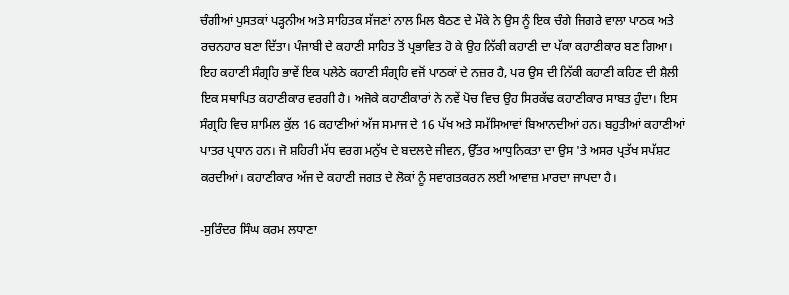ਚੰਗੀਆਂ ਪੁਸਤਕਾਂ ਪੜ੍ਹਨੀਅ ਅਤੇ ਸਾਹਿਤਕ ਸੱਜਣਾਂ ਨਾਲ ਮਿਲ ਬੈਠਣ ਦੇ ਮੌਕੇ ਨੇ ਉਸ ਨੂੰ ਇਕ ਚੰਗੇ ਜਿਗਰੇ ਵਾਲਾ ਪਾਠਕ ਅਤੇ ਰਚਨਹਾਰ ਬਣਾ ਦਿੱਤਾ। ਪੰਜਾਬੀ ਦੇ ਕਹਾਣੀ ਸਾਹਿਤ ਤੋਂ ਪ੍ਰਭਾਵਿਤ ਹੋ ਕੇ ਉਹ ਨਿੱਕੀ ਕਹਾਣੀ ਦਾ ਪੱਕਾ ਕਹਾਣੀਕਾਰ ਬਣ ਗਿਆ। ਇਹ ਕਹਾਣੀ ਸੰਗ੍ਰਹਿ ਭਾਵੇਂ ਇਕ ਪਲੇਠੇ ਕਹਾਣੀ ਸੰਗ੍ਰਹਿ ਵਜੋਂ ਪਾਠਕਾਂ ਦੇ ਨਜ਼ਰ ਹੈ, ਪਰ ਉਸ ਦੀ ਨਿੱਕੀ ਕਹਾਣੀ ਕਹਿਣ ਦੀ ਸ਼ੈਲੀ ਇਕ ਸਥਾਪਿਤ ਕਹਾਣੀਕਾਰ ਵਰਗੀ ਹੈ। ਅਜੋਕੇ ਕਹਾਣੀਕਾਰਾਂ ਨੇ ਨਵੇਂ ਪੋਚ ਵਿਚ ਉਹ ਸਿਰਕੱਢ ਕਹਾਣੀਕਾਰ ਸਾਬਤ ਹੁੰਦਾ। ਇਸ ਸੰਗ੍ਰਹਿ ਵਿਚ ਸ਼ਾਮਿਲ ਕੁੱਲ 16 ਕਹਾਣੀਆਂ ਅੱਜ ਸਮਾਜ ਦੇ 16 ਪੱਖ ਅਤੇ ਸਮੱਸਿਆਵਾਂ ਬਿਆਨਦੀਆਂ ਹਨ। ਬਹੁਤੀਆਂ ਕਹਾਣੀਆਂ ਪਾਤਰ ਪ੍ਰਧਾਨ ਹਨ। ਜੋ ਸ਼ਹਿਰੀ ਮੱਧ ਵਰਗ ਮਨੁੱਖ ਦੇ ਬਦਲਦੇ ਜੀਵਨ, ਉੱਤਰ ਆਧੁਨਿਕਤਾ ਦਾ ਉਸ 'ਤੇ ਅਸਰ ਪ੍ਰਤੱਖ ਸਪੱਸ਼ਟ ਕਰਦੀਆਂ। ਕਹਾਣੀਕਾਰ ਅੱਜ ਦੇ ਕਹਾਣੀ ਜਗਤ ਦੇ ਲੋਕਾਂ ਨੂੰ ਸਵਾਗਤਕਰਨ ਲਈ ਆਵਾਜ਼ ਮਾਰਦਾ ਜਾਪਦਾ ਹੈ।

-ਸੁਰਿੰਦਰ ਸਿੰਘ ਕਰਮ ਲਧਾਣਾ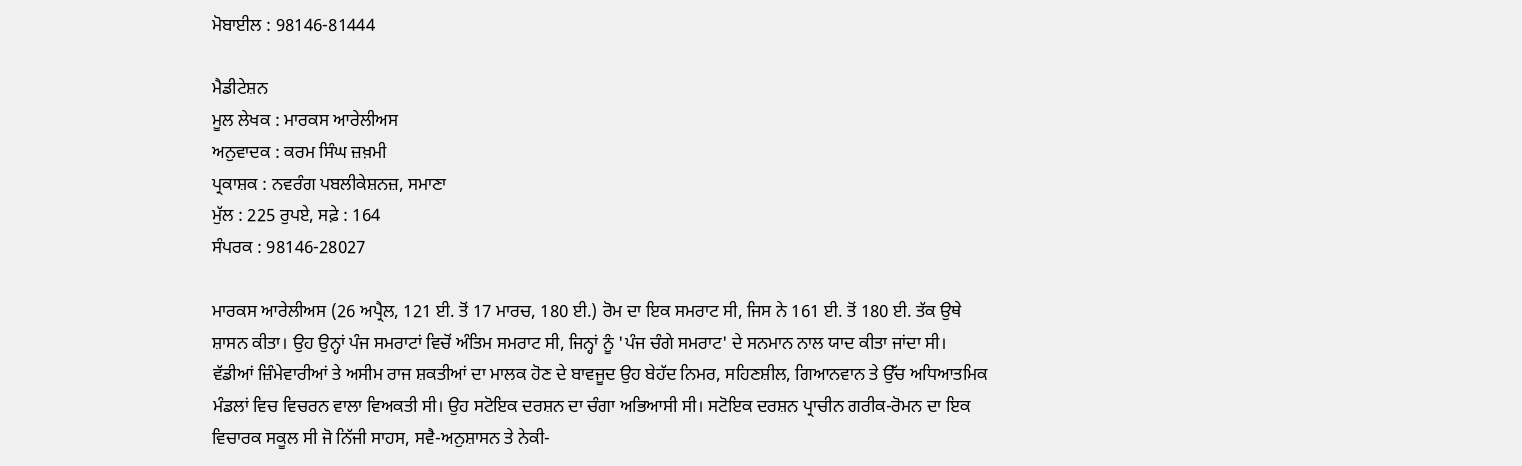ਮੋਬਾਈਲ : 98146-81444

ਮੈਡੀਟੇਸ਼ਨ
ਮੂਲ ਲੇਖਕ : ਮਾਰਕਸ ਆਰੇਲੀਅਸ
ਅਨੁਵਾਦਕ : ਕਰਮ ਸਿੰਘ ਜ਼ਖ਼ਮੀ
ਪ੍ਰਕਾਸ਼ਕ : ਨਵਰੰਗ ਪਬਲੀਕੇਸ਼ਨਜ਼, ਸਮਾਣਾ
ਮੁੱਲ : 225 ਰੁਪਏ, ਸਫ਼ੇ : 164
ਸੰਪਰਕ : 98146-28027

ਮਾਰਕਸ ਆਰੇਲੀਅਸ (26 ਅਪ੍ਰੈਲ, 121 ਈ. ਤੋਂ 17 ਮਾਰਚ, 180 ਈ.) ਰੋਮ ਦਾ ਇਕ ਸਮਰਾਟ ਸੀ, ਜਿਸ ਨੇ 161 ਈ. ਤੋਂ 180 ਈ. ਤੱਕ ਉਥੇ ਸ਼ਾਸਨ ਕੀਤਾ। ਉਹ ਉਨ੍ਹਾਂ ਪੰਜ ਸਮਰਾਟਾਂ ਵਿਚੋਂ ਅੰਤਿਮ ਸਮਰਾਟ ਸੀ, ਜਿਨ੍ਹਾਂ ਨੂੰ 'ਪੰਜ ਚੰਗੇ ਸਮਰਾਟ' ਦੇ ਸਨਮਾਨ ਨਾਲ ਯਾਦ ਕੀਤਾ ਜਾਂਦਾ ਸੀ। ਵੱਡੀਆਂ ਜ਼ਿੰਮੇਵਾਰੀਆਂ ਤੇ ਅਸੀਮ ਰਾਜ ਸ਼ਕਤੀਆਂ ਦਾ ਮਾਲਕ ਹੋਣ ਦੇ ਬਾਵਜੂਦ ਉਹ ਬੇਹੱਦ ਨਿਮਰ, ਸਹਿਣਸ਼ੀਲ, ਗਿਆਨਵਾਨ ਤੇ ਉੱਚ ਅਧਿਆਤਮਿਕ ਮੰਡਲਾਂ ਵਿਚ ਵਿਚਰਨ ਵਾਲਾ ਵਿਅਕਤੀ ਸੀ। ਉਹ ਸਟੋਇਕ ਦਰਸ਼ਨ ਦਾ ਚੰਗਾ ਅਭਿਆਸੀ ਸੀ। ਸਟੋਇਕ ਦਰਸ਼ਨ ਪ੍ਰਾਚੀਨ ਗਰੀਕ-ਰੋਮਨ ਦਾ ਇਕ ਵਿਚਾਰਕ ਸਕੂਲ ਸੀ ਜੋ ਨਿੱਜੀ ਸਾਹਸ, ਸਵੈ-ਅਨੁਸ਼ਾਸਨ ਤੇ ਨੇਕੀ-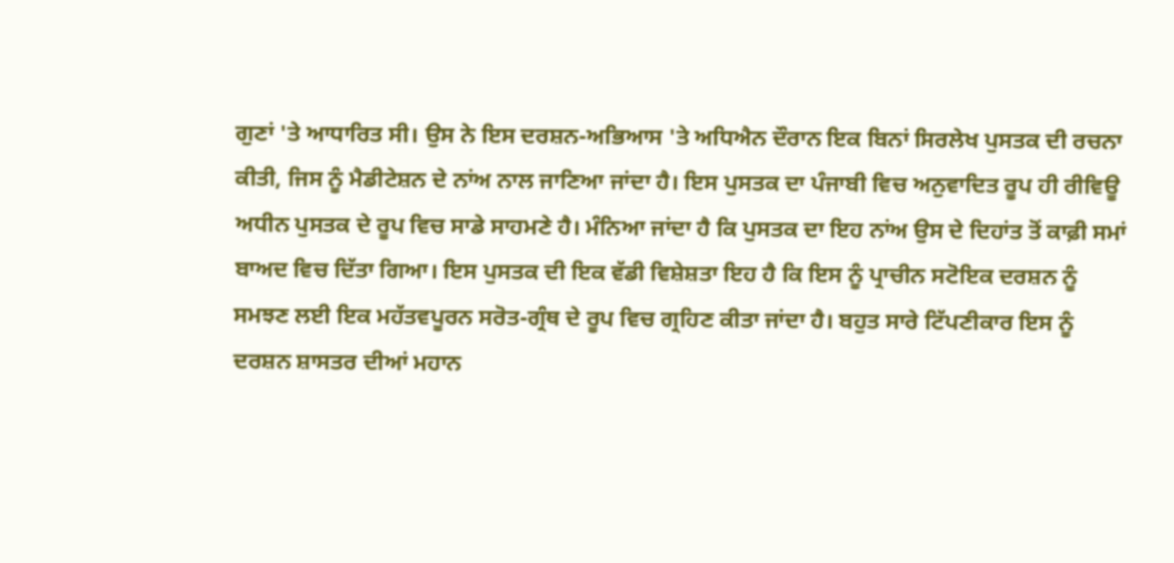ਗੁਣਾਂ 'ਤੇ ਆਧਾਰਿਤ ਸੀ। ਉਸ ਨੇ ਇਸ ਦਰਸ਼ਨ-ਅਭਿਆਸ 'ਤੇ ਅਧਿਐਨ ਦੌਰਾਨ ਇਕ ਬਿਨਾਂ ਸਿਰਲੇਖ ਪੁਸਤਕ ਦੀ ਰਚਨਾ ਕੀਤੀ, ਜਿਸ ਨੂੰ ਮੈਡੀਟੇਸ਼ਨ ਦੇ ਨਾਂਅ ਨਾਲ ਜਾਣਿਆ ਜਾਂਦਾ ਹੈ। ਇਸ ਪੁਸਤਕ ਦਾ ਪੰਜਾਬੀ ਵਿਚ ਅਨੁਵਾਦਿਤ ਰੂਪ ਹੀ ਰੀਵਿਊ ਅਧੀਨ ਪੁਸਤਕ ਦੇ ਰੂਪ ਵਿਚ ਸਾਡੇ ਸਾਹਮਣੇ ਹੈ। ਮੰਨਿਆ ਜਾਂਦਾ ਹੈ ਕਿ ਪੁਸਤਕ ਦਾ ਇਹ ਨਾਂਅ ਉਸ ਦੇ ਦਿਹਾਂਤ ਤੋਂ ਕਾਫ਼ੀ ਸਮਾਂ ਬਾਅਦ ਵਿਚ ਦਿੱਤਾ ਗਿਆ। ਇਸ ਪੁਸਤਕ ਦੀ ਇਕ ਵੱਡੀ ਵਿਸ਼ੇਸ਼ਤਾ ਇਹ ਹੈ ਕਿ ਇਸ ਨੂੰ ਪ੍ਰਾਚੀਨ ਸਟੋਇਕ ਦਰਸ਼ਨ ਨੂੰ ਸਮਝਣ ਲਈ ਇਕ ਮਹੱਤਵਪੂਰਨ ਸਰੋਤ-ਗ੍ਰੰਥ ਦੇ ਰੂਪ ਵਿਚ ਗ੍ਰਹਿਣ ਕੀਤਾ ਜਾਂਦਾ ਹੈ। ਬਹੁਤ ਸਾਰੇ ਟਿੱਪਣੀਕਾਰ ਇਸ ਨੂੰ ਦਰਸ਼ਨ ਸ਼ਾਸਤਰ ਦੀਆਂ ਮਹਾਨ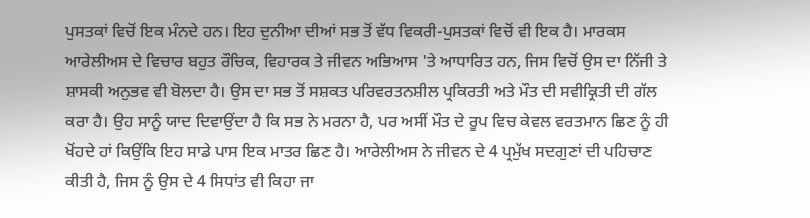ਪੁਸਤਕਾਂ ਵਿਚੋਂ ਇਕ ਮੰਨਦੇ ਹਨ। ਇਹ ਦੁਨੀਆ ਦੀਆਂ ਸਭ ਤੋਂ ਵੱਧ ਵਿਕਰੀ-ਪੁਸਤਕਾਂ ਵਿਚੋਂ ਵੀ ਇਕ ਹੈ। ਮਾਰਕਸ ਆਰੇਲੀਅਸ ਦੇ ਵਿਚਾਰ ਬਹੁਤ ਰੌਚਿਕ, ਵਿਹਾਰਕ ਤੇ ਜੀਵਨ ਅਭਿਆਸ 'ਤੇ ਆਧਾਰਿਤ ਹਨ, ਜਿਸ ਵਿਚੋਂ ਉਸ ਦਾ ਨਿੱਜੀ ਤੇ ਸ਼ਾਸਕੀ ਅਨੁਭਵ ਵੀ ਬੋਲਦਾ ਹੈ। ਉਸ ਦਾ ਸਭ ਤੋਂ ਸਸ਼ਕਤ ਪਰਿਵਰਤਨਸ਼ੀਲ ਪ੍ਰਕਿਰਤੀ ਅਤੇ ਮੌਤ ਦੀ ਸਵੀਕ੍ਰਿਤੀ ਦੀ ਗੱਲ ਕਰਾ ਹੈ। ਉਹ ਸਾਨੂੰ ਯਾਦ ਦਿਵਾਉਂਦਾ ਹੈ ਕਿ ਸਭ ਨੇ ਮਰਨਾ ਹੈ, ਪਰ ਅਸੀਂ ਮੌਤ ਦੇ ਰੂਪ ਵਿਚ ਕੇਵਲ ਵਰਤਮਾਨ ਛਿਣ ਨੂੰ ਹੀ ਖੋਂਹਦੇ ਹਾਂ ਕਿਉਂਕਿ ਇਹ ਸਾਡੇ ਪਾਸ ਇਕ ਮਾਤਰ ਛਿਣ ਹੈ। ਆਰੇਲੀਅਸ ਨੇ ਜੀਵਨ ਦੇ 4 ਪ੍ਰਮੁੱਖ ਸਦਗੁਣਾਂ ਦੀ ਪਹਿਚਾਣ ਕੀਤੀ ਹੈ, ਜਿਸ ਨੂੰ ਉਸ ਦੇ 4 ਸਿਧਾਂਤ ਵੀ ਕਿਹਾ ਜਾ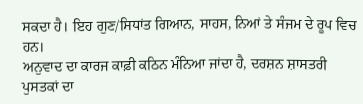ਸਕਦਾ ਹੈ। ਇਹ ਗੁਣ/ਸਿਧਾਂਤ ਗਿਆਨ, ਸਾਹਸ, ਨਿਆਂ ਤੇ ਸੰਜਮ ਦੇ ਰੂਪ ਵਿਚ ਹਨ।
ਅਨੁਵਾਦ ਦਾ ਕਾਰਜ ਕਾਫ਼ੀ ਕਠਿਨ ਮੰਨਿਆ ਜਾਂਦਾ ਹੈ, ਦਰਸ਼ਨ ਸ਼ਾਸਤਰੀ ਪੁਸਤਕਾਂ ਦਾ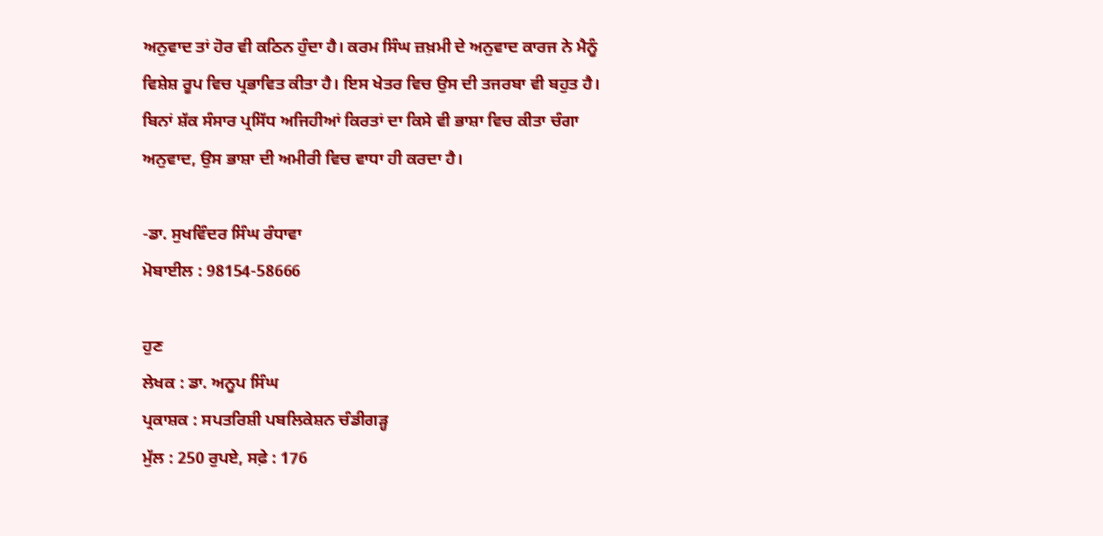ਅਨੁਵਾਦ ਤਾਂ ਹੋਰ ਵੀ ਕਠਿਨ ਹੁੰਦਾ ਹੈ। ਕਰਮ ਸਿੰਘ ਜ਼ਖ਼ਮੀ ਦੇ ਅਨੁਵਾਦ ਕਾਰਜ ਨੇ ਮੈਨੂੰ ਵਿਸ਼ੇਸ਼ ਰੂਪ ਵਿਚ ਪ੍ਰਭਾਵਿਤ ਕੀਤਾ ਹੈ। ਇਸ ਖੇਤਰ ਵਿਚ ਉਸ ਦੀ ਤਜਰਬਾ ਵੀ ਬਹੁਤ ਹੈ। ਬਿਨਾਂ ਸ਼ੱਕ ਸੰਸਾਰ ਪ੍ਰਸਿੱਧ ਅਜਿਹੀਆਂ ਕਿਰਤਾਂ ਦਾ ਕਿਸੇ ਵੀ ਭਾਸ਼ਾ ਵਿਚ ਕੀਤਾ ਚੰਗਾ ਅਨੁਵਾਦ, ਉਸ ਭਾਸ਼ਾ ਦੀ ਅਮੀਰੀ ਵਿਚ ਵਾਧਾ ਹੀ ਕਰਦਾ ਹੈ।

-ਡਾ. ਸੁਖਵਿੰਦਰ ਸਿੰਘ ਰੰਧਾਵਾ
ਮੋਬਾਈਲ : 98154-58666

ਹੁਣ
ਲੇਖਕ : ਡਾ. ਅਨੂਪ ਸਿੰਘ
ਪ੍ਰਕਾਸ਼ਕ : ਸਪਤਰਿਸ਼ੀ ਪਬਲਿਕੇਸ਼ਨ ਚੰਡੀਗੜ੍ਹ
ਮੁੱਲ : 250 ਰੁਪਏ, ਸਫ਼ੇ : 176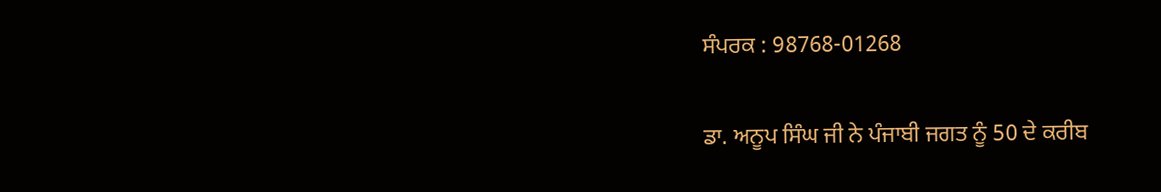ਸੰਪਰਕ : 98768-01268

ਡਾ. ਅਨੂਪ ਸਿੰਘ ਜੀ ਨੇ ਪੰਜਾਬੀ ਜਗਤ ਨੂੰ 50 ਦੇ ਕਰੀਬ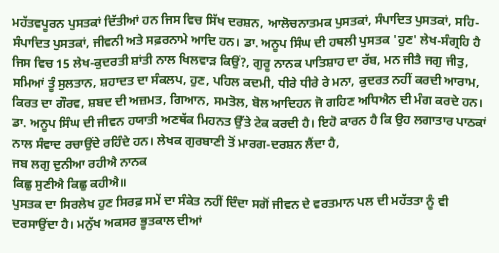ਮਹੱਤਵਪੂਰਨ ਪੁਸਤਕਾਂ ਦਿੱਤੀਆਂ ਹਨ ਜਿਸ ਵਿਚ ਸਿੱਖ ਦਰਸ਼ਨ, ਆਲੋਚਨਾਤਮਕ ਪੁਸਤਕਾਂ, ਸੰਪਾਦਿਤ ਪੁਸਤਕਾਂ, ਸਹਿ-ਸੰਪਾਦਿਤ ਪੁਸਤਕਾਂ, ਜੀਵਨੀ ਅਤੇ ਸਫ਼ਰਨਾਮੇ ਆਦਿ ਹਨ। ਡਾ. ਅਨੂਪ ਸਿੰਘ ਦੀ ਹਥਲੀ ਪੁਸਤਕ 'ਹੁਣ' ਲੇਖ-ਸੰਗ੍ਰਹਿ ਹੈ ਜਿਸ ਵਿਚ 15 ਲੇਖ-ਕੁਦਰਤੀ ਸ਼ਾਂਤੀ ਨਾਲ ਖਿਲਵਾੜ ਕਿਉਂ?, ਗੁਰੂ ਨਾਨਕ ਪਾਤਿਸ਼ਾਹ ਦਾ ਰੱਬ, ਮਨ ਜੀਤੈ ਜਗੁ ਜੀਤੁ, ਸਮਿਆਂ ਤੂੰ ਸੁਲਤਾਨ, ਸ਼ਹਾਦਤ ਦਾ ਸੰਕਲਪ, ਹੁਣ, ਪਹਿਲ ਕਦਮੀ, ਧੀਰੇ ਧੀਰੇ ਰੇ ਮਨਾ, ਕੁਦਰਤ ਨਹੀਂ ਕਰਦੀ ਆਰਾਮ, ਕਿਰਤ ਦਾ ਗੌਰਵ, ਸ਼ਬਦ ਦੀ ਅਜ਼ਮਤ, ਗਿਆਨ, ਸਮਤੋਲ, ਬੋਲ ਆਦਿਹਨ ਜੋ ਗਹਿਣ ਅਧਿਐਨ ਦੀ ਮੰਗ ਕਰਦੇ ਹਨ। ਡਾ. ਅਨੂਪ ਸਿੰਘ ਦੀ ਜੀਵਨ ਹਯਾਤੀ ਅਣਥੱਕ ਮਿਹਨਤ ਉੱਤੇ ਟੇਕ ਕਰਦੀ ਹੈ। ਇਹੋ ਕਾਰਨ ਹੈ ਕਿ ਉਹ ਲਗਾਤਾਰ ਪਾਠਕਾਂ ਨਾਲ ਸੰਵਾਦ ਰਚਾਉਂਦੇ ਰਹਿੰਦੇ ਹਨ। ਲੇਖਕ ਗੁਰਬਾਣੀ ਤੋਂ ਮਾਰਗ-ਦਰਸ਼ਨ ਲੈਂਦਾ ਹੈ,
ਜਬ ਲਗੁ ਦੁਨੀਆ ਰਹੀਐ ਨਾਨਕ
ਕਿਛੁ ਸੁਣੀਐ ਕਿਛੁ ਕਹੀਐ॥
ਪੁਸਤਕ ਦਾ ਸਿਰਲੇਖ ਹੁਣ ਸਿਰਫ਼ ਸਮੇਂ ਦਾ ਸੰਕੇਤ ਨਹੀਂ ਦਿੰਦਾ ਸਗੋਂ ਜੀਵਨ ਦੇ ਵਰਤਮਾਨ ਪਲ ਦੀ ਮਹੱਤਤਾ ਨੂੰ ਵੀ ਦਰਸਾਉਂਦਾ ਹੈ। ਮਨੁੱਖ ਅਕਸਰ ਭੂਤਕਾਲ ਦੀਆਂ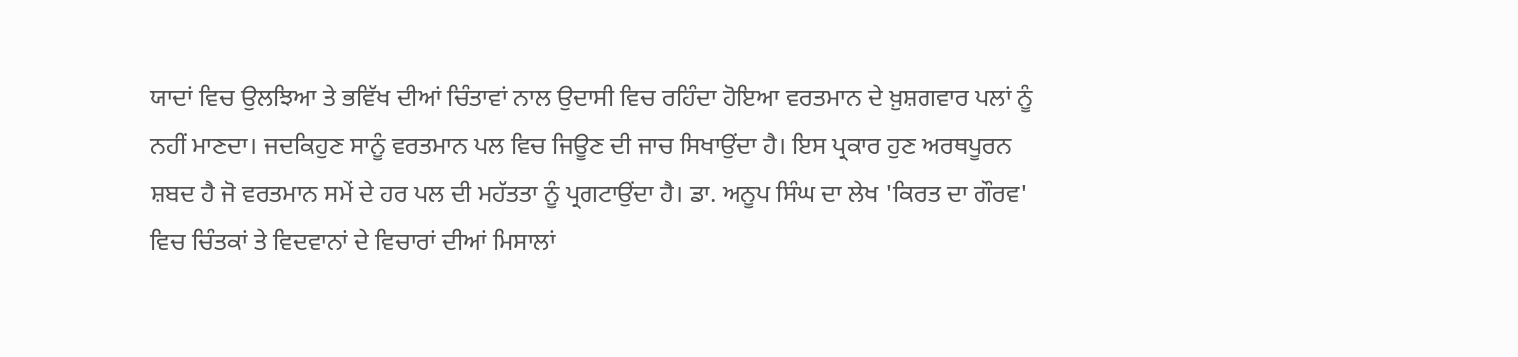ਯਾਦਾਂ ਵਿਚ ਉਲਝਿਆ ਤੇ ਭਵਿੱਖ ਦੀਆਂ ਚਿੰਤਾਵਾਂ ਨਾਲ ਉਦਾਸੀ ਵਿਚ ਰਹਿੰਦਾ ਹੋਇਆ ਵਰਤਮਾਨ ਦੇ ਖ਼ੁਸ਼ਗਵਾਰ ਪਲਾਂ ਨੂੰ ਨਹੀਂ ਮਾਣਦਾ। ਜਦਕਿਹੁਣ ਸਾਨੂੰ ਵਰਤਮਾਨ ਪਲ ਵਿਚ ਜਿਊਣ ਦੀ ਜਾਚ ਸਿਖਾਉਂਦਾ ਹੈ। ਇਸ ਪ੍ਰਕਾਰ ਹੁਣ ਅਰਥਪੂਰਨ ਸ਼ਬਦ ਹੈ ਜੋ ਵਰਤਮਾਨ ਸਮੇਂ ਦੇ ਹਰ ਪਲ ਦੀ ਮਹੱਤਤਾ ਨੂੰ ਪ੍ਰਗਟਾਉਂਦਾ ਹੈ। ਡਾ. ਅਨੂਪ ਸਿੰਘ ਦਾ ਲੇਖ 'ਕਿਰਤ ਦਾ ਗੌਰਵ' ਵਿਚ ਚਿੰਤਕਾਂ ਤੇ ਵਿਦਵਾਨਾਂ ਦੇ ਵਿਚਾਰਾਂ ਦੀਆਂ ਮਿਸਾਲਾਂ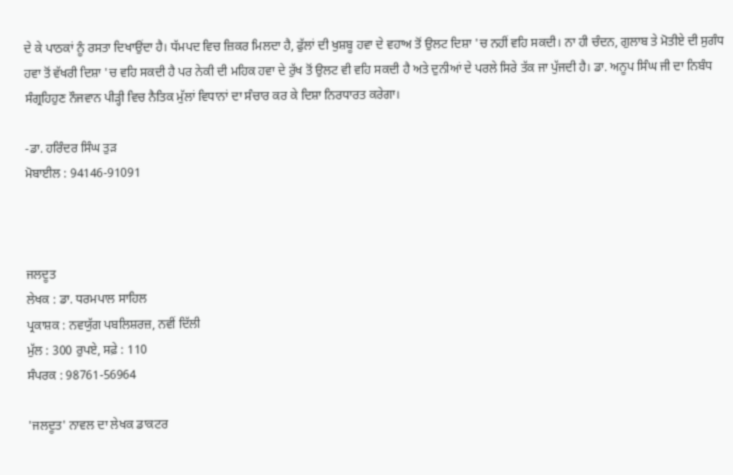ਦੇ ਕੇ ਪਾਠਕਾਂ ਨੂੰ ਰਸਤਾ ਦਿਖਾਉਂਦਾ ਹੈ। ਧੱਮਪਦ ਵਿਚ ਜ਼ਿਕਰ ਮਿਲਦਾ ਹੈ, ਫੁੱਲਾਂ ਦੀ ਖੁਸ਼ਬੂ ਹਵਾ ਦੇ ਵਹਾਅ ਤੋਂ ਉਲਟ ਦਿਸ਼ਾ 'ਚ ਨਹੀਂ ਵਹਿ ਸਕਦੀ। ਨਾ ਹੀ ਚੰਦਨ, ਗੁਲਾਬ ਤੇ ਮੋਤੀਏ ਦੀ ਸੁਗੰਧ ਹਵਾ ਤੋਂ ਵੱਖਰੀ ਦਿਸ਼ਾ 'ਚ ਵਹਿ ਸਕਦੀ ਹੈ ਪਰ ਨੇਕੀ ਦੀ ਮਹਿਕ ਹਵਾ ਦੇ ਰੁੱਖ ਤੋਂ ਉਲਟ ਵੀ ਵਹਿ ਸਕਦੀ ਹੈ ਅਤੇ ਦੁਨੀਆਂ ਦੇ ਪਰਲੇ ਸਿਰੇ ਤੱਕ ਜਾ ਪੁੱਜਦੀ ਹੈ। ਡਾ. ਅਨੂਪ ਸਿੰਘ ਜੀ ਦਾ ਨਿਬੰਧ ਸੰਗ੍ਰਹਿਹੁਣ ਨੌਜਵਾਨ ਪੀੜ੍ਹੀ ਵਿਚ ਨੈਤਿਕ ਮੁੱਲਾਂ ਵਿਧਾਨਾਂ ਦਾ ਸੰਚਾਰ ਕਰ ਕੇ ਦਿਸ਼ਾ ਨਿਰਧਾਰਤ ਕਰੇਗਾ।

-ਡਾ. ਹਰਿੰਦਰ ਸਿੰਘ ਤੁੜ
ਮੋਬਾਈਲ : 94146-91091



ਜਲਦੂਤ
ਲੇਖਕ : ਡਾ. ਧਰਮਪਾਲ ਸਾਹਿਲ
ਪ੍ਰਕਾਸ਼ਕ : ਨਵਯੁੱਗ ਪਬਲਿਸ਼ਰਜ਼, ਨਵੀਂ ਦਿੱਲੀ
ਮੁੱਲ : 300 ਰੁਪਏ, ਸਫ਼ੇ : 110
ਸੰਪਰਕ : 98761-56964

'ਜਲਦੂਤ' ਨਾਵਲ ਦਾ ਲੇਖਕ ਡਾਕਟਰ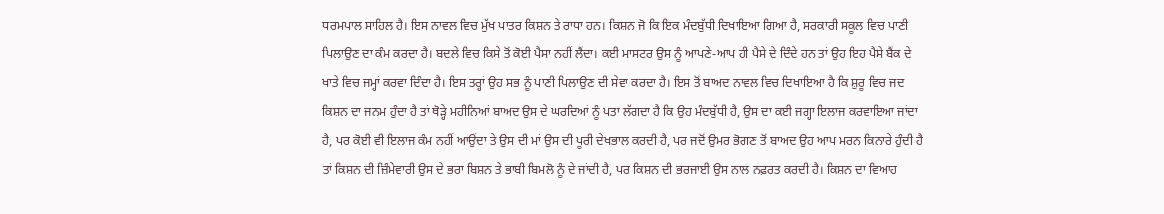ਧਰਮਪਾਲ ਸਾਹਿਲ ਹੈ। ਇਸ ਨਾਵਲ ਵਿਚ ਮੁੱਖ ਪਾਤਰ ਕਿਸ਼ਨ ਤੇ ਰਾਧਾ ਹਨ। ਕਿਸ਼ਨ ਜੋ ਕਿ ਇਕ ਮੰਦਬੁੱਧੀ ਦਿਖਾਇਆ ਗਿਆ ਹੈ, ਸਰਕਾਰੀ ਸਕੂਲ ਵਿਚ ਪਾਣੀ ਪਿਲਾਉਣ ਦਾ ਕੰਮ ਕਰਦਾ ਹੈ। ਬਦਲੇ ਵਿਚ ਕਿਸੇ ਤੋਂ ਕੋਈ ਪੈਸਾ ਨਹੀਂ ਲੈਂਦਾ। ਕਈ ਮਾਸਟਰ ਉਸ ਨੂੰ ਆਪਣੇ-ਆਪ ਹੀ ਪੈਸੇ ਦੇ ਦਿੰਦੇ ਹਨ ਤਾਂ ਉਹ ਇਹ ਪੈਸੇ ਬੈਂਕ ਦੇ ਖਾਤੇ ਵਿਚ ਜਮ੍ਹਾਂ ਕਰਵਾ ਦਿੰਦਾ ਹੈ। ਇਸ ਤਰ੍ਹਾਂ ਉਹ ਸਭ ਨੂੰ ਪਾਣੀ ਪਿਲਾਉਣ ਦੀ ਸੇਵਾ ਕਰਦਾ ਹੈ। ਇਸ ਤੋਂ ਬਾਅਦ ਨਾਵਲ ਵਿਚ ਦਿਖਾਇਆ ਹੈ ਕਿ ਸ਼ੁਰੂ ਵਿਚ ਜਦ ਕਿਸ਼ਨ ਦਾ ਜਨਮ ਹੁੰਦਾ ਹੈ ਤਾਂ ਥੋੜ੍ਹੇ ਮਹੀਨਿਆਂ ਬਾਅਦ ਉਸ ਦੇ ਘਰਦਿਆਂ ਨੂੰ ਪਤਾ ਲੱਗਦਾ ਹੈ ਕਿ ਉਹ ਮੰਦਬੁੱਧੀ ਹੈ, ਉਸ ਦਾ ਕਈ ਜਗ੍ਹਾ ਇਲਾਜ ਕਰਵਾਇਆ ਜਾਂਦਾ ਹੈ, ਪਰ ਕੋਈ ਵੀ ਇਲਾਜ ਕੰਮ ਨਹੀਂ ਆਉਂਦਾ ਤੇ ਉਸ ਦੀ ਮਾਂ ਉਸ ਦੀ ਪੂਰੀ ਦੇਖਭਾਲ ਕਰਦੀ ਹੈ, ਪਰ ਜਦੋਂ ਉਮਰ ਭੋਗਣ ਤੋਂ ਬਾਅਦ ਉਹ ਆਪ ਮਰਨ ਕਿਨਾਰੇ ਹੁੰਦੀ ਹੈ ਤਾਂ ਕਿਸ਼ਨ ਦੀ ਜ਼ਿੰਮੇਵਾਰੀ ਉਸ ਦੇ ਭਰਾ ਬਿਸ਼ਨ ਤੇ ਭਾਬੀ ਬਿਮਲੋ ਨੂੰ ਦੇ ਜਾਂਦੀ ਹੈ, ਪਰ ਕਿਸ਼ਨ ਦੀ ਭਰਜਾਈ ਉਸ ਨਾਲ ਨਫ਼ਰਤ ਕਰਦੀ ਹੈ। ਕਿਸ਼ਨ ਦਾ ਵਿਆਹ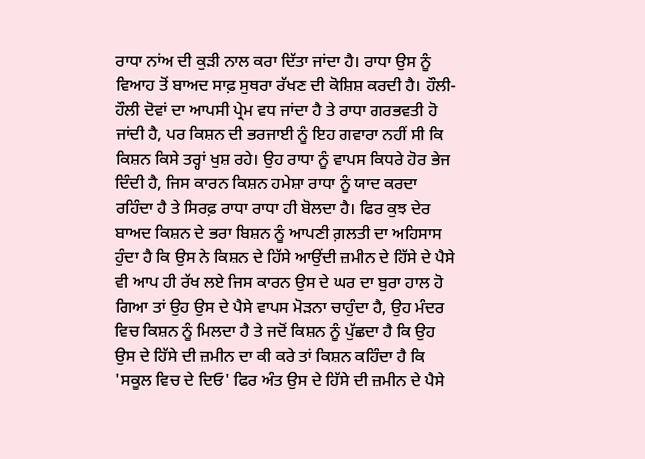ਰਾਧਾ ਨਾਂਅ ਦੀ ਕੁੜੀ ਨਾਲ ਕਰਾ ਦਿੱਤਾ ਜਾਂਦਾ ਹੈ। ਰਾਧਾ ਉਸ ਨੂੰ ਵਿਆਹ ਤੋਂ ਬਾਅਦ ਸਾਫ਼ ਸੁਥਰਾ ਰੱਖਣ ਦੀ ਕੋਸ਼ਿਸ਼ ਕਰਦੀ ਹੈ। ਹੌਲੀ-ਹੌਲੀ ਦੋਵਾਂ ਦਾ ਆਪਸੀ ਪ੍ਰੇਮ ਵਧ ਜਾਂਦਾ ਹੈ ਤੇ ਰਾਧਾ ਗਰਭਵਤੀ ਹੋ ਜਾਂਦੀ ਹੈ, ਪਰ ਕਿਸ਼ਨ ਦੀ ਭਰਜਾਈ ਨੂੰ ਇਹ ਗਵਾਰਾ ਨਹੀਂ ਸੀ ਕਿ ਕਿਸ਼ਨ ਕਿਸੇ ਤਰ੍ਹਾਂ ਖੁਸ਼ ਰਹੇ। ਉਹ ਰਾਧਾ ਨੂੰ ਵਾਪਸ ਕਿਧਰੇ ਹੋਰ ਭੇਜ ਦਿੰਦੀ ਹੈ, ਜਿਸ ਕਾਰਨ ਕਿਸ਼ਨ ਹਮੇਸ਼ਾ ਰਾਧਾ ਨੂੰ ਯਾਦ ਕਰਦਾ ਰਹਿੰਦਾ ਹੈ ਤੇ ਸਿਰਫ਼ ਰਾਧਾ ਰਾਧਾ ਹੀ ਬੋਲਦਾ ਹੈ। ਫਿਰ ਕੁਝ ਦੇਰ ਬਾਅਦ ਕਿਸ਼ਨ ਦੇ ਭਰਾ ਬਿਸ਼ਨ ਨੂੰ ਆਪਣੀ ਗ਼ਲਤੀ ਦਾ ਅਹਿਸਾਸ ਹੁੰਦਾ ਹੈ ਕਿ ਉਸ ਨੇ ਕਿਸ਼ਨ ਦੇ ਹਿੱਸੇ ਆਉਂਦੀ ਜ਼ਮੀਨ ਦੇ ਹਿੱਸੇ ਦੇ ਪੈਸੇ ਵੀ ਆਪ ਹੀ ਰੱਖ ਲਏ ਜਿਸ ਕਾਰਨ ਉਸ ਦੇ ਘਰ ਦਾ ਬੁਰਾ ਹਾਲ ਹੋ ਗਿਆ ਤਾਂ ਉਹ ਉਸ ਦੇ ਪੈਸੇ ਵਾਪਸ ਮੋੜਨਾ ਚਾਹੁੰਦਾ ਹੈ, ਉਹ ਮੰਦਰ ਵਿਚ ਕਿਸ਼ਨ ਨੂੰ ਮਿਲਦਾ ਹੈ ਤੇ ਜਦੋਂ ਕਿਸ਼ਨ ਨੂੰ ਪੁੱਛਦਾ ਹੈ ਕਿ ਉਹ ਉਸ ਦੇ ਹਿੱਸੇ ਦੀ ਜ਼ਮੀਨ ਦਾ ਕੀ ਕਰੇ ਤਾਂ ਕਿਸ਼ਨ ਕਹਿੰਦਾ ਹੈ ਕਿ 'ਸਕੂਲ ਵਿਚ ਦੇ ਦਿਓ' ਫਿਰ ਅੰਤ ਉਸ ਦੇ ਹਿੱਸੇ ਦੀ ਜ਼ਮੀਨ ਦੇ ਪੈਸੇ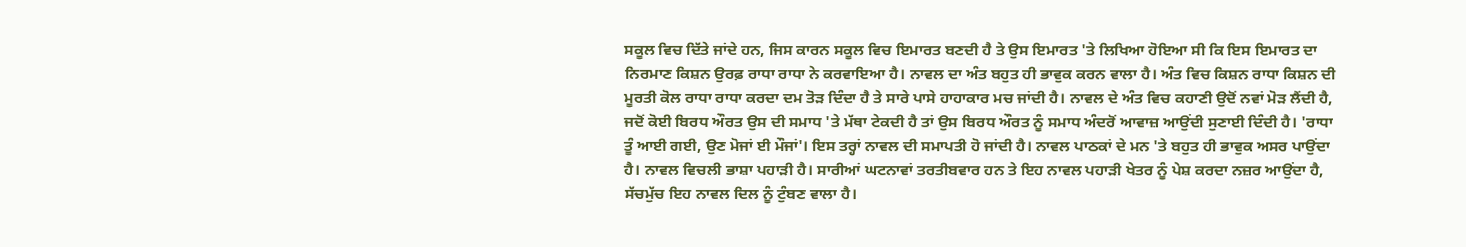ਸਕੂਲ ਵਿਚ ਦਿੱਤੇ ਜਾਂਦੇ ਹਨ, ਜਿਸ ਕਾਰਨ ਸਕੂਲ ਵਿਚ ਇਮਾਰਤ ਬਣਦੀ ਹੈ ਤੇ ਉਸ ਇਮਾਰਤ 'ਤੇ ਲਿਖਿਆ ਹੋਇਆ ਸੀ ਕਿ ਇਸ ਇਮਾਰਤ ਦਾ ਨਿਰਮਾਣ ਕਿਸ਼ਨ ਉਰਫ਼ ਰਾਧਾ ਰਾਧਾ ਨੇ ਕਰਵਾਇਆ ਹੈ। ਨਾਵਲ ਦਾ ਅੰਤ ਬਹੁਤ ਹੀ ਭਾਵੁਕ ਕਰਨ ਵਾਲਾ ਹੈ। ਅੰਤ ਵਿਚ ਕਿਸ਼ਨ ਰਾਧਾ ਕਿਸ਼ਨ ਦੀ ਮੂਰਤੀ ਕੋਲ ਰਾਧਾ ਰਾਧਾ ਕਰਦਾ ਦਮ ਤੋੜ ਦਿੰਦਾ ਹੈ ਤੇ ਸਾਰੇ ਪਾਸੇ ਹਾਹਾਕਾਰ ਮਚ ਜਾਂਦੀ ਹੈ। ਨਾਵਲ ਦੇ ਅੰਤ ਵਿਚ ਕਹਾਣੀ ਉਦੋਂ ਨਵਾਂ ਮੋੜ ਲੈਂਦੀ ਹੈ, ਜਦੋਂ ਕੋਈ ਬਿਰਧ ਔਰਤ ਉਸ ਦੀ ਸਮਾਧ 'ਤੇ ਮੱਥਾ ਟੇਕਦੀ ਹੈ ਤਾਂ ਉਸ ਬਿਰਧ ਔਰਤ ਨੂੰ ਸਮਾਧ ਅੰਦਰੋਂ ਆਵਾਜ਼ ਆਉਂਦੀ ਸੁਣਾਈ ਦਿੰਦੀ ਹੈ। 'ਰਾਧਾ ਤੂੰ ਆਈ ਗਈ, ਉਣ ਮੋਜਾਂ ਈ ਮੌਜਾਂ'। ਇਸ ਤਰ੍ਹਾਂ ਨਾਵਲ ਦੀ ਸਮਾਪਤੀ ਹੋ ਜਾਂਦੀ ਹੈ। ਨਾਵਲ ਪਾਠਕਾਂ ਦੇ ਮਨ 'ਤੇ ਬਹੁਤ ਹੀ ਭਾਵੁਕ ਅਸਰ ਪਾਉਂਦਾ ਹੈ। ਨਾਵਲ ਵਿਚਲੀ ਭਾਸ਼ਾ ਪਹਾੜੀ ਹੈ। ਸਾਰੀਆਂ ਘਟਨਾਵਾਂ ਤਰਤੀਬਵਾਰ ਹਨ ਤੇ ਇਹ ਨਾਵਲ ਪਹਾੜੀ ਖੇਤਰ ਨੂੰ ਪੇਸ਼ ਕਰਦਾ ਨਜ਼ਰ ਆਉਂਦਾ ਹੈ, ਸੱਚਮੁੱਚ ਇਹ ਨਾਵਲ ਦਿਲ ਨੂੰ ਟੁੰਬਣ ਵਾਲਾ ਹੈ।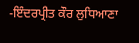-ਇੰਦਰਪ੍ਰੀਤ ਕੌਰ ਲੁਧਿਆਣਾ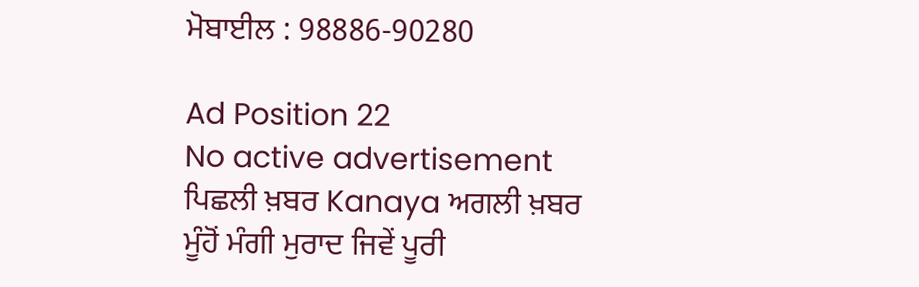ਮੋਬਾਈਲ : 98886-90280

Ad Position 22
No active advertisement
ਪਿਛਲੀ ਖ਼ਬਰ Kanaya ਅਗਲੀ ਖ਼ਬਰ ਮੂੰਹੋਂ ਮੰਗੀ ਮੁਰਾਦ ਜਿਵੇਂ ਪੂਰੀ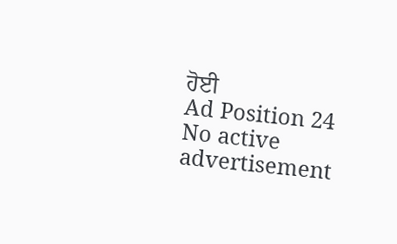ਹੋਈ
Ad Position 24
No active advertisement